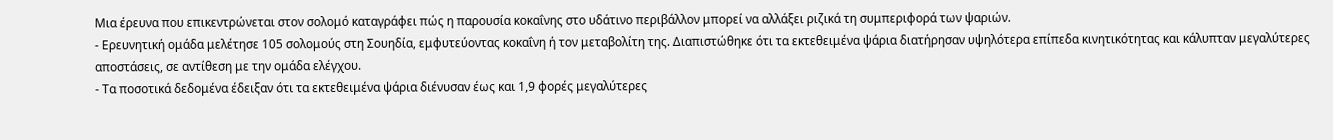Μια έρευνα που επικεντρώνεται στον σολομό καταγράφει πώς η παρουσία κοκαΐνης στο υδάτινο περιβάλλον μπορεί να αλλάξει ριζικά τη συμπεριφορά των ψαριών.
- Ερευνητική ομάδα μελέτησε 105 σολομούς στη Σουηδία, εμφυτεύοντας κοκαΐνη ή τον μεταβολίτη της. Διαπιστώθηκε ότι τα εκτεθειμένα ψάρια διατήρησαν υψηλότερα επίπεδα κινητικότητας και κάλυπταν μεγαλύτερες αποστάσεις, σε αντίθεση με την ομάδα ελέγχου.
- Τα ποσοτικά δεδομένα έδειξαν ότι τα εκτεθειμένα ψάρια διένυσαν έως και 1,9 φορές μεγαλύτερες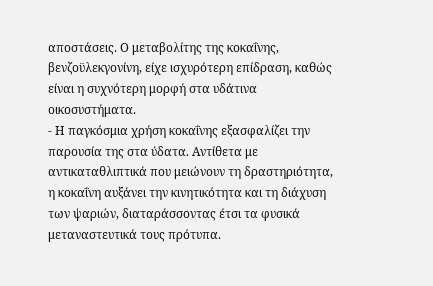αποστάσεις. Ο μεταβολίτης της κοκαΐνης, βενζοϋλεκγονίνη, είχε ισχυρότερη επίδραση, καθώς είναι η συχνότερη μορφή στα υδάτινα οικοσυστήματα.
- Η παγκόσμια χρήση κοκαΐνης εξασφαλίζει την παρουσία της στα ύδατα. Αντίθετα με αντικαταθλιπτικά που μειώνουν τη δραστηριότητα, η κοκαΐνη αυξάνει την κινητικότητα και τη διάχυση των ψαριών, διαταράσσοντας έτσι τα φυσικά μεταναστευτικά τους πρότυπα.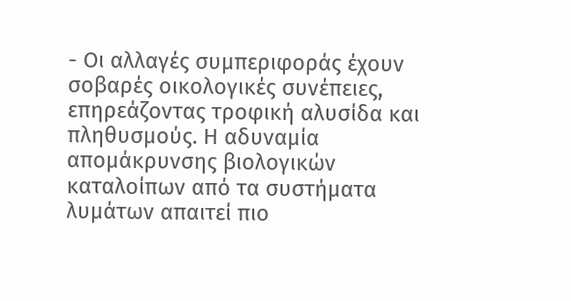- Οι αλλαγές συμπεριφοράς έχουν σοβαρές οικολογικές συνέπειες, επηρεάζοντας τροφική αλυσίδα και πληθυσμούς. Η αδυναμία απομάκρυνσης βιολογικών καταλοίπων από τα συστήματα λυμάτων απαιτεί πιο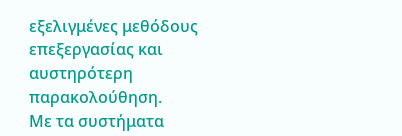εξελιγμένες μεθόδους επεξεργασίας και αυστηρότερη παρακολούθηση.
Με τα συστήματα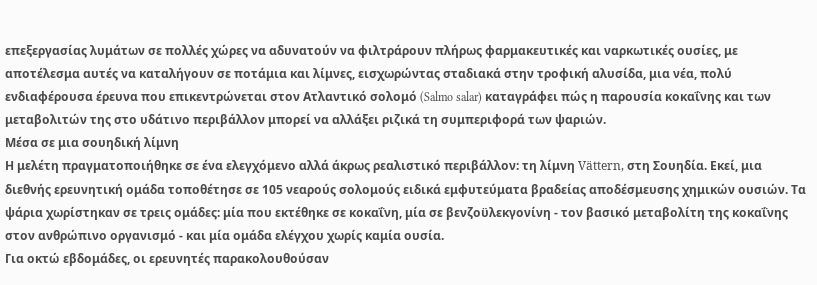επεξεργασίας λυμάτων σε πολλές χώρες να αδυνατούν να φιλτράρουν πλήρως φαρμακευτικές και ναρκωτικές ουσίες, με αποτέλεσμα αυτές να καταλήγουν σε ποτάμια και λίμνες, εισχωρώντας σταδιακά στην τροφική αλυσίδα, μια νέα, πολύ ενδιαφέρουσα έρευνα που επικεντρώνεται στον Ατλαντικό σολομό (Salmo salar) καταγράφει πώς η παρουσία κοκαΐνης και των μεταβολιτών της στο υδάτινο περιβάλλον μπορεί να αλλάξει ριζικά τη συμπεριφορά των ψαριών.
Μέσα σε μια σουηδική λίμνη
Η μελέτη πραγματοποιήθηκε σε ένα ελεγχόμενο αλλά άκρως ρεαλιστικό περιβάλλον: τη λίμνη Vättern, στη Σουηδία. Εκεί, μια διεθνής ερευνητική ομάδα τοποθέτησε σε 105 νεαρούς σολομούς ειδικά εμφυτεύματα βραδείας αποδέσμευσης χημικών ουσιών. Τα ψάρια χωρίστηκαν σε τρεις ομάδες: μία που εκτέθηκε σε κοκαΐνη, μία σε βενζοϋλεκγονίνη - τον βασικό μεταβολίτη της κοκαΐνης στον ανθρώπινο οργανισμό - και μία ομάδα ελέγχου χωρίς καμία ουσία.
Για οκτώ εβδομάδες, οι ερευνητές παρακολουθούσαν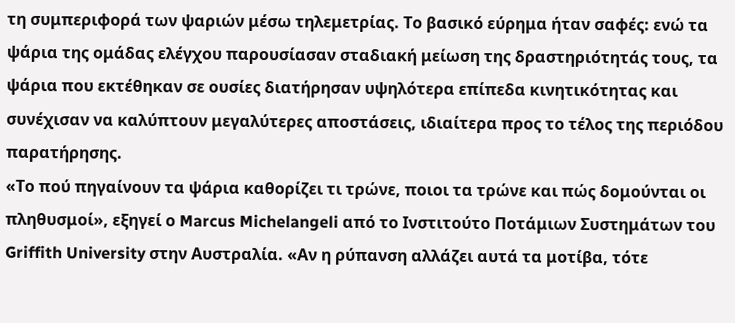τη συμπεριφορά των ψαριών μέσω τηλεμετρίας. Το βασικό εύρημα ήταν σαφές: ενώ τα ψάρια της ομάδας ελέγχου παρουσίασαν σταδιακή μείωση της δραστηριότητάς τους, τα ψάρια που εκτέθηκαν σε ουσίες διατήρησαν υψηλότερα επίπεδα κινητικότητας και συνέχισαν να καλύπτουν μεγαλύτερες αποστάσεις, ιδιαίτερα προς το τέλος της περιόδου παρατήρησης.
«Το πού πηγαίνουν τα ψάρια καθορίζει τι τρώνε, ποιοι τα τρώνε και πώς δομούνται οι πληθυσμοί», εξηγεί ο Marcus Michelangeli από το Ινστιτούτο Ποτάμιων Συστημάτων του Griffith University στην Αυστραλία. «Αν η ρύπανση αλλάζει αυτά τα μοτίβα, τότε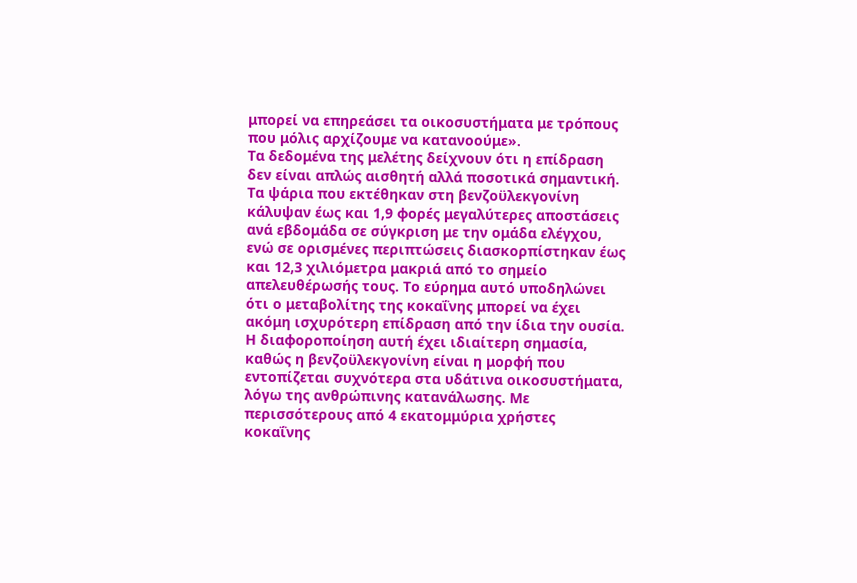μπορεί να επηρεάσει τα οικοσυστήματα με τρόπους που μόλις αρχίζουμε να κατανοούμε».
Τα δεδομένα της μελέτης δείχνουν ότι η επίδραση δεν είναι απλώς αισθητή αλλά ποσοτικά σημαντική. Τα ψάρια που εκτέθηκαν στη βενζοϋλεκγονίνη κάλυψαν έως και 1,9 φορές μεγαλύτερες αποστάσεις ανά εβδομάδα σε σύγκριση με την ομάδα ελέγχου, ενώ σε ορισμένες περιπτώσεις διασκορπίστηκαν έως και 12,3 χιλιόμετρα μακριά από το σημείο απελευθέρωσής τους. Το εύρημα αυτό υποδηλώνει ότι ο μεταβολίτης της κοκαΐνης μπορεί να έχει ακόμη ισχυρότερη επίδραση από την ίδια την ουσία.
Η διαφοροποίηση αυτή έχει ιδιαίτερη σημασία, καθώς η βενζοϋλεκγονίνη είναι η μορφή που εντοπίζεται συχνότερα στα υδάτινα οικοσυστήματα, λόγω της ανθρώπινης κατανάλωσης. Με περισσότερους από 4 εκατομμύρια χρήστες κοκαΐνης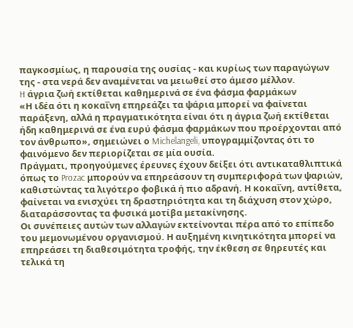παγκοσμίως, η παρουσία της ουσίας - και κυρίως των παραγώγων της - στα νερά δεν αναμένεται να μειωθεί στο άμεσο μέλλον.
H άγρια ζωή εκτίθεται καθημερινά σε ένα φάσμα φαρμάκων
«Η ιδέα ότι η κοκαΐνη επηρεάζει τα ψάρια μπορεί να φαίνεται παράξενη, αλλά η πραγματικότητα είναι ότι η άγρια ζωή εκτίθεται ήδη καθημερινά σε ένα ευρύ φάσμα φαρμάκων που προέρχονται από τον άνθρωπο», σημειώνει ο Michelangeli, υπογραμμίζοντας ότι το φαινόμενο δεν περιορίζεται σε μία ουσία.
Πράγματι, προηγούμενες έρευνες έχουν δείξει ότι αντικαταθλιπτικά όπως το Prozac μπορούν να επηρεάσουν τη συμπεριφορά των ψαριών, καθιστώντας τα λιγότερο φοβικά ή πιο αδρανή. Η κοκαΐνη, αντίθετα, φαίνεται να ενισχύει τη δραστηριότητα και τη διάχυση στον χώρο, διαταράσσοντας τα φυσικά μοτίβα μετακίνησης.
Οι συνέπειες αυτών των αλλαγών εκτείνονται πέρα από το επίπεδο του μεμονωμένου οργανισμού. Η αυξημένη κινητικότητα μπορεί να επηρεάσει τη διαθεσιμότητα τροφής, την έκθεση σε θηρευτές και τελικά τη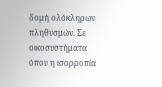δομή ολόκληρων πληθυσμών. Σε οικοσυστήματα όπου η ισορροπία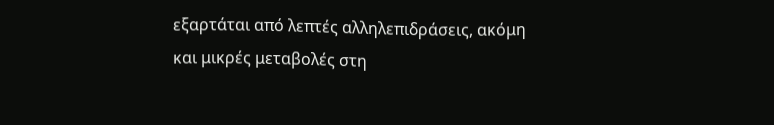εξαρτάται από λεπτές αλληλεπιδράσεις, ακόμη και μικρές μεταβολές στη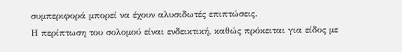συμπεριφορά μπορεί να έχουν αλυσιδωτές επιπτώσεις.
Η περίπτωση του σολομού είναι ενδεικτική, καθώς πρόκειται για είδος με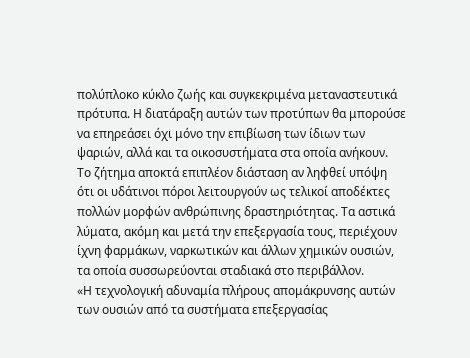πολύπλοκο κύκλο ζωής και συγκεκριμένα μεταναστευτικά πρότυπα. Η διατάραξη αυτών των προτύπων θα μπορούσε να επηρεάσει όχι μόνο την επιβίωση των ίδιων των ψαριών, αλλά και τα οικοσυστήματα στα οποία ανήκουν.
Το ζήτημα αποκτά επιπλέον διάσταση αν ληφθεί υπόψη ότι οι υδάτινοι πόροι λειτουργούν ως τελικοί αποδέκτες πολλών μορφών ανθρώπινης δραστηριότητας. Τα αστικά λύματα, ακόμη και μετά την επεξεργασία τους, περιέχουν ίχνη φαρμάκων, ναρκωτικών και άλλων χημικών ουσιών, τα οποία συσσωρεύονται σταδιακά στο περιβάλλον.
«Η τεχνολογική αδυναμία πλήρους απομάκρυνσης αυτών των ουσιών από τα συστήματα επεξεργασίας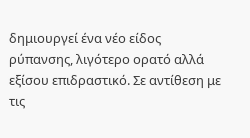δημιουργεί ένα νέο είδος ρύπανσης, λιγότερο ορατό αλλά εξίσου επιδραστικό. Σε αντίθεση με τις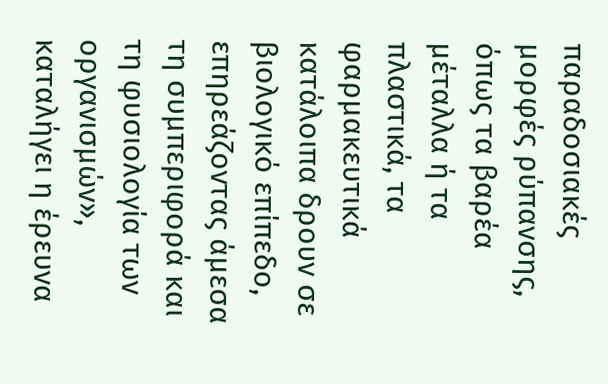παραδοσιακές μορφές ρύπανσης, όπως τα βαρέα μέταλλα ή τα πλαστικά, τα φαρμακευτικά κατάλοιπα δρουν σε βιολογικό επίπεδο, επηρεάζοντας άμεσα τη συμπεριφορά και τη φυσιολογία των οργανισμών», καταλήγει η έρευνα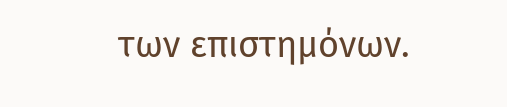των επιστημόνων.